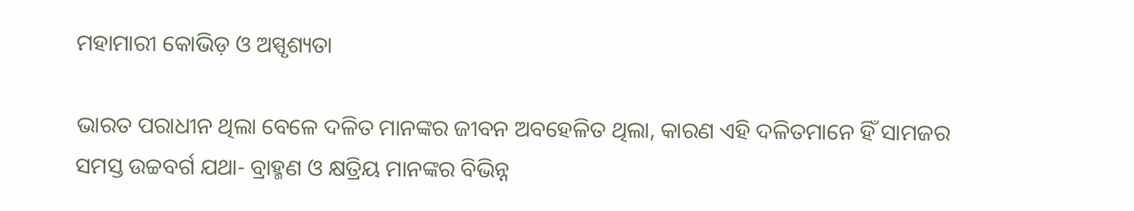ମହାମାରୀ କୋଭିଡ଼ ଓ ଅସ୍ପୃଶ୍ୟତା

ଭାରତ ପରାଧୀନ ଥିଲା ବେଳେ ଦଳିତ ମାନଙ୍କର ଜୀବନ ଅବହେଳିତ ଥିଲା, କାରଣ ଏହି ଦଳିତମାନେ ହିଁ ସାମଜର ସମସ୍ତ ଉଚ୍ଚବର୍ଗ ଯଥା- ବ୍ରାହ୍ମଣ ଓ କ୍ଷତ୍ରିୟ ମାନଙ୍କର ବିଭିନ୍ନ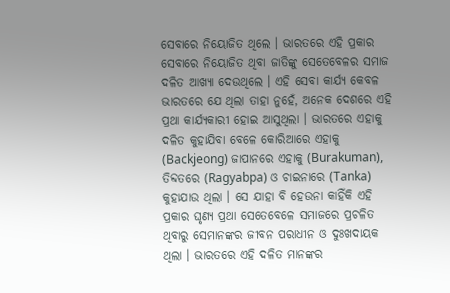ସେବାରେ ନିୟୋଜିତ ଥିଲେ । ଭାରତରେ ଏହି ପ୍ରକାର ସେବାରେ ନିୟୋଜିତ ଥିବା ଜାତିଙ୍କୁ ସେତେବେଳର ସମାଜ ଦଳିତ ଆଖ୍ୟା ଦେଉଥିଲେ । ଏହି ସେବା କାର୍ଯ୍ୟ କେବଳ ଭାରତରେ ଯେ ଥିଲା ତାହା ନୁହେଁ, ଅନେକ ଦେଶରେ ଏହି ପ୍ରଥା କାର୍ଯ୍ୟକାରୀ ହୋଇ ଆସୁଥିଲା । ଭାରତରେ ଏହାକୁ ଦଳିତ କୁହାଯିବା ବେଳେ କୋରିଆରେ ଏହାକୁ (Backjeong) ଜାପାନରେ ଏହାକୁ (Burakuman), ତିବ୍ଦତରେ (Ragyabpa) ଓ ଚାଇନାରେ (Tanka) କୁହାଯାଉ ଥିଲା । ସେ ଯାହା ବି ହେଉନା କାହିଁକି ଏହି ପ୍ରକାର ଘୃଣ୍ୟ ପ୍ରଥା ସେତେବେଳେ ସମାଜରେ ପ୍ରଚଳିତ ଥିବାରୁ ସେମାନଙ୍କର ଜୀବନ ପରାଧୀନ ଓ ଦୁଃଖଦାୟକ ଥିଲା । ଭାରତରେ ଏହି ଦଳିତ ମାନଙ୍କର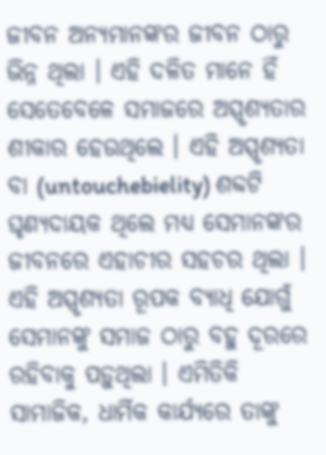ଜୀବନ ଅନ୍ୟମାନଙ୍କର ଜୀବନ ଠାରୁ ଭିନ୍ନ ଥିଲା । ଏହି ଦଳିତ ମାନେ ହିଁ ସେତେବେଳେ ସମାଜରେ ଅସ୍ପୃଶ୍ୟତାର ଶୀକାର ହେଉଥିଲେ । ଏହି ଅସ୍ପୃଶ୍ୟତା ବା (untouchebielity) ଶବ୍ଦଟି ଘୃଣ୍ୟଦାୟକ ଥିଲେ ମଧ୍ୟ ସେମାନଙ୍କର ଜୀବନରେ ଏହାଚୀର ସହଚର ଥିଲା । ଏହି ଅସ୍ପୃଶ୍ୟତା ରୂପକ ବ୍ୟାଧି ଯୋଗୁଁ ସେମାନଙ୍କୁ ସମାଜ ଠାରୁ ବହୁ ଦୂରରେ ରହିବାକୁ ପଡ଼ୁଥିଲା । ଏମିତିକି ସାମାଜିକ, ଧାର୍ମିକ କାର୍ଯ୍ୟରେ ତାଙ୍କୁ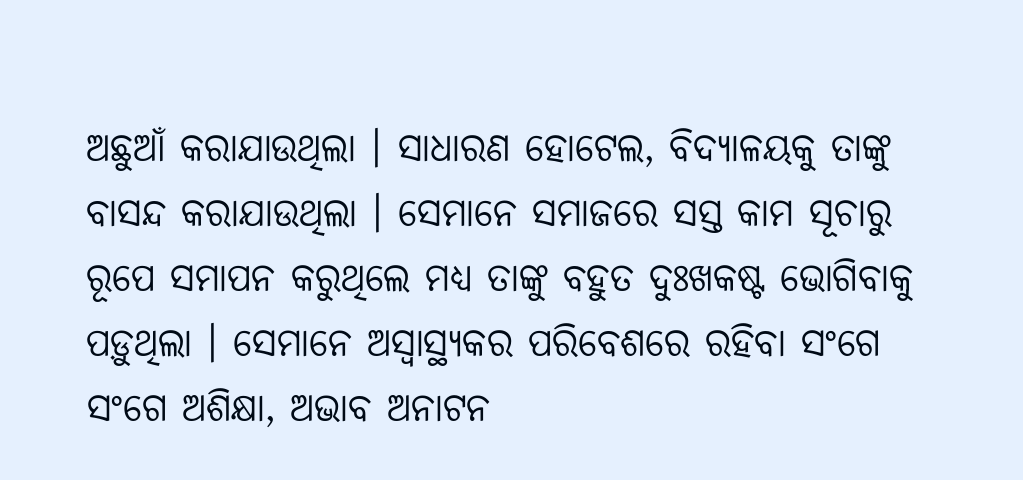ଅଛୁଆଁ କରାଯାଉଥିଲା । ସାଧାରଣ ହୋଟେଲ, ବିଦ୍ୟାଳୟକୁ ତାଙ୍କୁ ବାସନ୍ଦ କରାଯାଉଥିଲା । ସେମାନେ ସମାଜରେ ସସ୍ତ କାମ ସୂଚାରୁ ରୂପେ ସମାପନ କରୁଥିଲେ ମଧ୍ୟ ତାଙ୍କୁ ବହୁତ ଦୁଃଖକଷ୍ଟ ଭୋଗିବାକୁ ପଡ଼ୁଥିଲା । ସେମାନେ ଅସ୍ୱାସ୍ଥ୍ୟକର ପରିବେଶରେ ରହିବା ସଂଗେ ସଂଗେ ଅଶିକ୍ଷା, ଅଭାବ ଅନାଟନ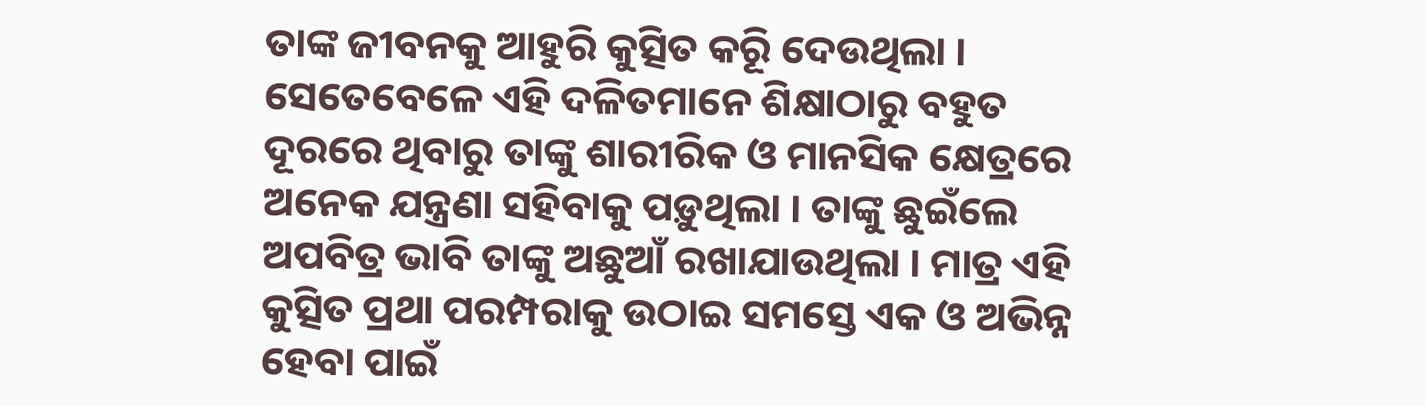ତାଙ୍କ ଜୀବନକୁ ଆହୁରି କୁତ୍ସିତ କରିୂ ଦେଉଥିଲା । ସେତେବେଳେ ଏହି ଦଳିତମାନେ ଶିକ୍ଷାଠାରୁ ବହୁତ ଦୂରରେ ଥିବାରୁ ତାଙ୍କୁ ଶାରୀରିକ ଓ ମାନସିକ କ୍ଷେତ୍ରରେ ଅନେକ ଯନ୍ତ୍ରଣା ସହିବାକୁ ପଡ଼ୁଥିଲା । ତାଙ୍କୁ ଛୁଇଁଲେ ଅପବିତ୍ର ଭାବି ତାଙ୍କୁ ଅଛୁଆଁ ରଖାଯାଉଥିଲା । ମାତ୍ର ଏହି କୁତ୍ସିତ ପ୍ରଥା ପରମ୍ପରାକୁ ଉଠାଇ ସମସ୍ତେ ଏକ ଓ ଅଭିନ୍ନ ହେବା ପାଇଁ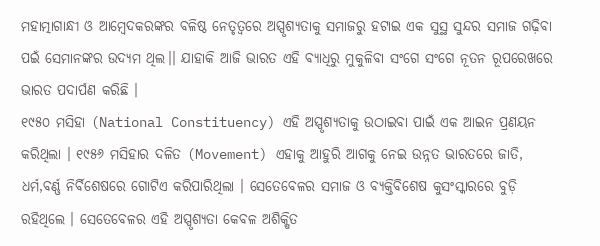ମହାତ୍ମାଗାନ୍ଧୀ ଓ ଆମ୍ବେଦକରଙ୍କର ବଳିଷ୍ଠ ନେତୃତ୍ୱରେ ଅସ୍ପୃଶ୍ୟତାକୁ ସମାଜରୁ ହଟାଇ ଏକ ସୁସ୍ଥ ସୁନ୍ଦର ସମାଜ ଗଢ଼ିବା ପଇଁ ସେମାନଙ୍କର ଉଦ୍ୟମ ଥିଲ।। ଯାହାକି ଆଜି ଭାରତ ଏହି ବ୍ୟାଧିରୁ ମୁକୁଳିବା ସଂଗେ ସଂଗେ ନୂତନ ରୂପରେଖରେ ଭାରତ ପଦାର୍ପଣ କରିଛି ।
୧୯୫୦ ମସିହା (National Constituency) ଏହି ଅସ୍ପୃଶ୍ୟତାକୁ ଉଠାଇବା ପାଇଁ ଏକ ଆଇନ ପ୍ରଣୟନ କରିଥିଲା । ୧୯୫୬ ମସିହାର ଦଳିତ (Movement) ଏହାକୁ ଆହୁରି ଆଗକୁ ନେଇ ଉନ୍ନତ ଭାରତରେ ଜାତି, ଧର୍ମ,ବର୍ଣ୍ଣ ନିର୍ବିଶେଷରେ ଗୋଟିଏ କରିପାରିଥିଲା । ସେତେବେଳର ସମାଜ ଓ ବ୍ୟକ୍ତିବିଶେଷ କୁସଂସ୍କାରରେ ବୁଡ଼ି ରହିଥିଲେ । ସେତେବେଳର ଏହି ଅସ୍ପୃଶ୍ୟତା କେବଳ ଅଶିକ୍ଷିତ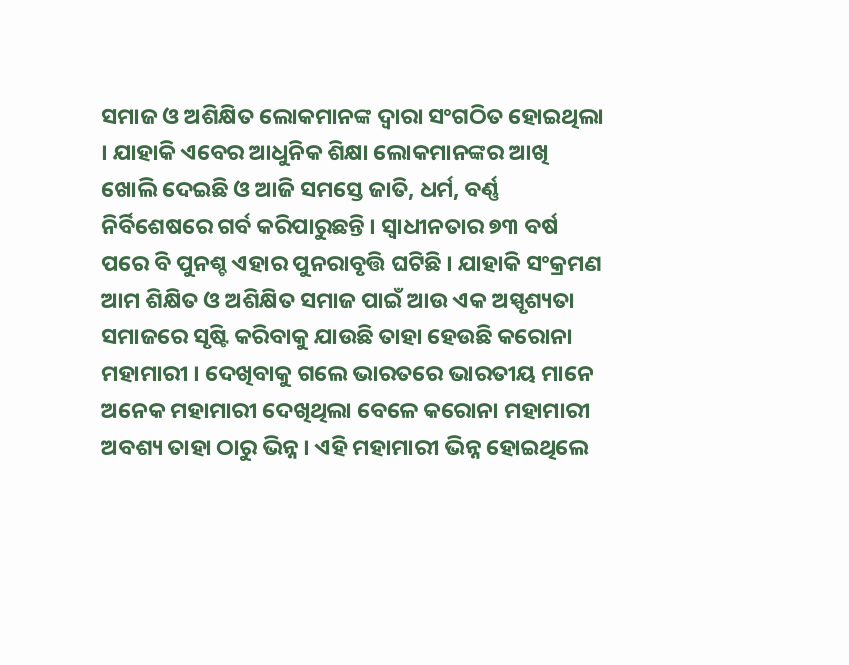ସମାଜ ଓ ଅଶିକ୍ଷିତ ଲୋକମାନଙ୍କ ଦ୍ୱାରା ସଂଗଠିତ ହୋଇଥିଲା । ଯାହାକି ଏବେର ଆଧୁନିକ ଶିକ୍ଷା ଲୋକମାନଙ୍କର ଆଖି ଖୋଲି ଦେଇଛି ଓ ଆଜି ସମସ୍ତେ ଜାତି, ଧର୍ମ, ବର୍ଣ୍ଣ ନିର୍ବିଶେଷରେ ଗର୍ବ କରିପାରୁଛନ୍ତି । ସ୍ୱାଧୀନତାର ୭୩ ବର୍ଷ ପରେ ବି ପୁନଶ୍ଚ ଏହାର ପୁନରାବୃତ୍ତି ଘଟିଛି । ଯାହାକି ସଂକ୍ରମଣ ଆମ ଶିକ୍ଷିତ ଓ ଅଶିକ୍ଷିତ ସମାଜ ପାଇଁ ଆଉ ଏକ ଅସ୍ପୃଶ୍ୟତା ସମାଜରେ ସୃଷ୍ଟି କରିବାକୁ ଯାଉଛି ତାହା ହେଉଛି କରୋନା ମହାମାରୀ । ଦେଖିବାକୁ ଗଲେ ଭାରତରେ ଭାରତୀୟ ମାନେ ଅନେକ ମହାମାରୀ ଦେଖିଥିଲା ବେଳେ କରୋନା ମହାମାରୀ ଅବଶ୍ୟ ତାହା ଠାରୁ ଭିନ୍ନ । ଏହି ମହାମାରୀ ଭିନ୍ନ ହୋଇଥିଲେ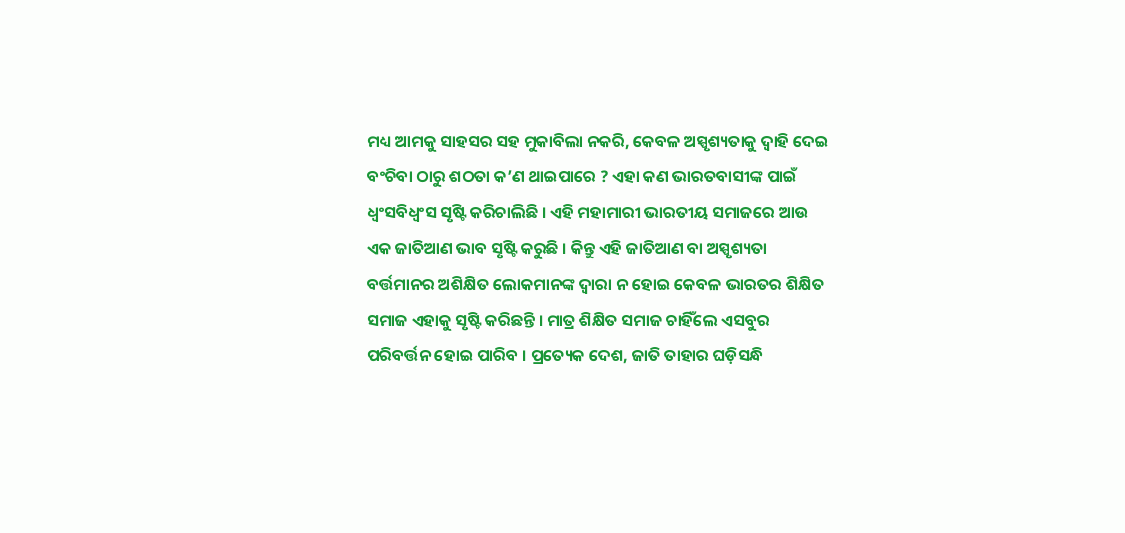ମଧ୍ୟ ଆମକୁ ସାହସର ସହ ମୁକାବିଲା ନକରି, କେବଳ ଅସ୍ପୃଶ୍ୟତାକୁ ଦ୍ୱାହି ଦେଇ ବଂଚିବା ଠାରୁ ଶଠତା କ’ଣ ଥାଇପାରେ ? ଏହା କଣ ଭାରତବାସୀଙ୍କ ପାଇଁ ଧ୍ୱଂସବିଧ୍ୱଂସ ସୃଷ୍ଟି କରିଚାଲିଛି । ଏହି ମହାମାରୀ ଭାରତୀୟ ସମାଜରେ ଆଉ ଏକ ଜାତିଆଣ ଭାବ ସୃଷ୍ଟି କରୁଛି । କିନ୍ତୁ ଏହି ଜାତିଆଣ ବା ଅସ୍ପୃଶ୍ୟତା ବର୍ତ୍ତମାନର ଅଶିକ୍ଷିତ ଲୋକମାନଙ୍କ ଦ୍ୱାରା ନ ହୋଇ କେବଳ ଭାରତର ଶିକ୍ଷିତ ସମାଜ ଏହାକୁ ସୃଷ୍ଟି କରିଛନ୍ତି । ମାତ୍ର ଶିକ୍ଷିତ ସମାଜ ଚାହିଁଲେ ଏସବୁର ପରିବର୍ତ୍ତନ ହୋଇ ପାରିବ । ପ୍ରତ୍ୟେକ ଦେଶ, ଜାତି ତାହାର ଘଡ଼ିସନ୍ଧି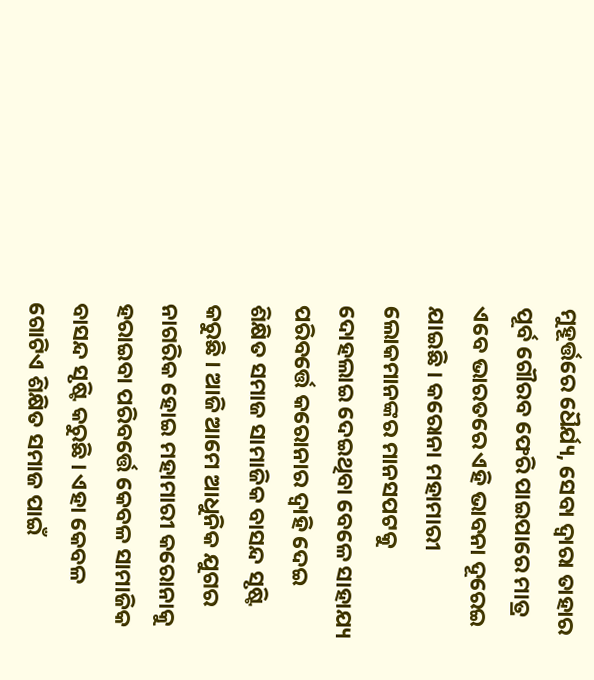ମୁହୂର୍ତ୍ତରେ ଧୈର୍ଯ୍ୟ, ସେବା ଦ୍ୱାରା ତାହାର ପୂର୍ବ ଗୌରବ ଫେରି ପାଇପାରେ ମାତ୍ର ଏବେ ଭାରତରେ ଏହି ଭାବନା ଦୂରେଇ ଯାଇଛି । କରୋନା ମହାମାରୀ ଲୋକମାନଙ୍କର ମାନସପଟକୁ ଦୋହଲାଇ ଦେଇଥିବା ବେଳେ ସାହାଯ୍ୟ ପରିବର୍ତ୍ତେ କରୋନାର ଦ୍ୱାହି ଦେଇ ଶିକ୍ଷିତ ସମାଜ ସାମାଜିକ ବାସନ୍ଦ ସୃଷ୍ଟି କରୁଛି । ଆଜି ଆମେ ଆଧୁନିକ ଯୁଗର ନାଗରିକ ହୋଇ ମହାମାରୀ କରୋନାକୁ ହରାଇବା ପରିବର୍ତ୍ତେ କେବଳ ସାମାଜିକ ବାସନ୍ଦ ସୃଷ୍ଟି କରୁଛି । ଏହା କେବଳ ଗୋଟିଏ ଶିକ୍ଷିତ ସମାଜ ପାଇଁ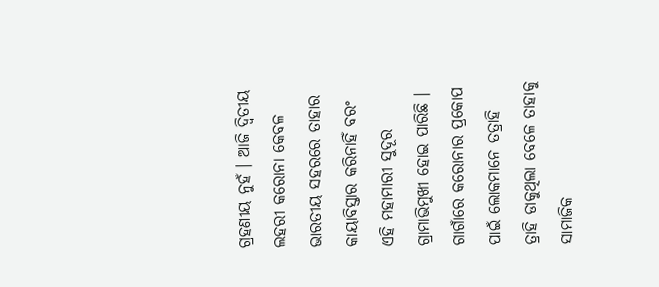ଗ୍ରହଣୀୟ ନୁହଁ । ଆଜି ଦ୍ୱିତୀୟ ଲହରୀ କରୋନା କେବଳ ଭାରତୀୟ ସହରରେ ତାହାର କାୟାବିସ୍ତାର କରିନାହିଁ ବରଂ ଏହି ମହାମାରୀ ସୁଦୂର ଗ୍ରାମାଭିମୁଖୀ ହୋଇ ପାରିଛି । ଗାଗାଁରେ କରୋନାର ପ୍ରକୋପ ପାଇଁ ଲୋକମାନେ ତତ୍ରାହି ତ୍ରାହି ଡାକୁଥିଲା ବେଳେ ତାହାକୁ ସାମାଜିକ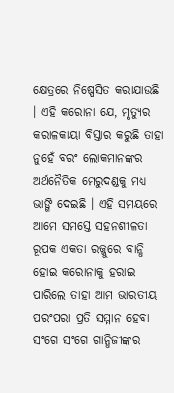କ୍ଷେତ୍ରରେ ନିଷ୍ପେସିତ କରାଯାଉଛି । ଏହି କରୋନା ଯେ, ମୃତ୍ୟୁର କରାଳକାୟା ବିସ୍ତାର କରୁଛି ତାହା ନୁହେଁ ବରଂ ଲୋକମାନଙ୍କର ଅର୍ଥନୈତିକ ମେରୁଦଣ୍ଡକୁ ମଧ୍ୟ ଭାଙ୍ଗି ଦେଇଛି । ଏହି ସମୟରେ ଆମେ ସମସ୍ତେ ସହନଶୀଳତା ରୂପକ ଏକତା ରଜ୍ଜୁରେ ବାନ୍ଧି ହୋଇ କରୋନାକୁ ହରାଇ ପାରିଲେ ତାହା ଆମ ଭାରତୀୟ ପରଂପରା ପ୍ରତି ସମ୍ମାନ ହେବା ସଂଗେ ସଂଗେ ଗାନ୍ଧିଜୀଙ୍କର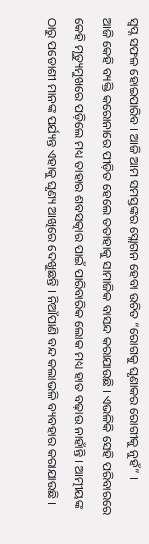ସ୍ୱପ୍ନ ସଫଳ ହୋଇପାରିବ । ଆଜି ଆମ ସମସ୍ତଙ୍କର ସ୍ଲୋଗନ ହେବା ଉଚିତ “ରୋଗକୁ ଘୃଣାକର ରୋଗୀକୁ ନୁହଁ” ।
ଆଜି କେହି ବ୍ୟକ୍ତି କରୋନାରେ ପୀଡ଼ିତ ହେଲେ ତତାହାକୁ ସାମାଜିକ ବାସନ୍ଦ କରାଯାଉଛି । ଏଭଳିକି ସେହି ପରିବାରରେ କେହି ମୃତ୍ୟୁମୁଖରେ ପଡ଼ିଲେ ମଧ୍ୟ ତାହାର ଶବସତ୍କାର ପାଇଁ ପାରିବାରିକ ଲୋକ ମଧ୍ୟ ହାତ ବଢ଼ାଉ ନାହାଁନ୍ତି । ଆତ୍ମୀୟଙ୍କ ଠାରୁ ପଡୋଶୀ ମାନଙ୍କ ପର୍ଯ୍ୟନ୍ତ ଏହାକୁ ଘୃଣ୍ୟ ଆଖିରେ ଦେଖୁଛନ୍ତି । ନିଆଁପାଣି ବନ୍ଦ କଲାଭଳି ବ୍ୟବହାର କରାଯାଉଛି ।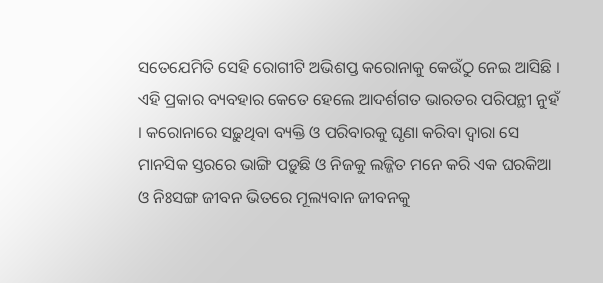ସତେଯେମିତି ସେହି ରୋଗୀଟି ଅଭିଶପ୍ତ କରୋନାକୁ କେଉଁଠୁ ନେଇ ଆସିଛି । ଏହି ପ୍ରକାର ବ୍ୟବହାର କେତେ ହେଲେ ଆଦର୍ଶଗତ ଭାରତର ପରିପନ୍ଥୀ ନୁହଁ । କରୋନାରେ ସଢ଼ୁଥିବା ବ୍ୟକ୍ତି ଓ ପରିବାରକୁ ଘୃଣା କରିବା ଦ୍ୱାରା ସେ ମାନସିକ ସ୍ତରରେ ଭାଙ୍ଗି ପଡ଼ୁଛି ଓ ନିଜକୁ ଲଜ୍ଜିତ ମନେ କରି ଏକ ଘରକିଆ ଓ ନିଃସଙ୍ଗ ଜୀବନ ଭିତରେ ମୂଲ୍ୟବାନ ଜୀବନକୁ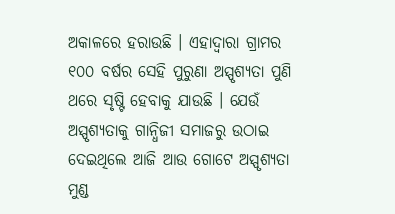ଅକାଳରେ ହରାଉଛି । ଏହାଦ୍ୱାରା ଗ୍ରାମର ୧୦୦ ବର୍ଷର ସେହି ପୁରୁଣା ଅସ୍ପୃଶ୍ୟତା ପୁଣି ଥରେ ସୃଷ୍ଟି ହେବାକୁ ଯାଉଛି । ଯେଉଁ ଅସ୍ପୃଶ୍ୟତାକୁ ଗାନ୍ଧିଜୀ ସମାଜରୁ ଉଠାଇ ଦେଇଥିଲେ ଆଜି ଆଉ ଗୋଟେ ଅସ୍ପୃଶ୍ୟତା ମୁଣ୍ଡ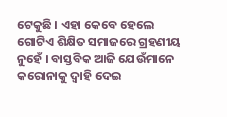ଟେକୁଛି । ଏହା କେବେ ହେଲେ ଗୋଟିଏ ଶିକ୍ଷିତ ସମାଜରେ ଗ୍ରହଣୀୟ ନୁହେଁ । ବାସ୍ତବିକ ଆଜି ଯେଉଁମାନେ କରୋନାକୁ ଦ୍ୱାହି ଦେଇ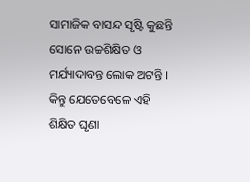ସାମାଜିକ ବାସନ୍ଦ ସୃଷ୍ଟି କୁଛନ୍ତି ସୋନେ ଉଚ୍ଚଶିକ୍ଷିତ ଓ ମର୍ଯ୍ୟାଦାବନ୍ତ ଲୋକ ଅଟନ୍ତି । କିନ୍ତୁ ଯେତେବେଳେ ଏହି ଶିକ୍ଷିତ ଘୃଣା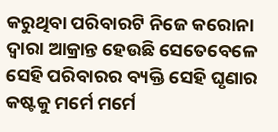କରୁଥିବା ପରିବାରଟି ନିଜେ କରୋନା ଦ୍ୱାରା ଆକ୍ରାନ୍ତ ହେଉଛି ସେତେବେଳେ ସେହି ପରିବାରର ବ୍ୟକ୍ତି ସେହି ଘୃଣାର କଷ୍ଟକୁ ମର୍ମେ ମର୍ମେ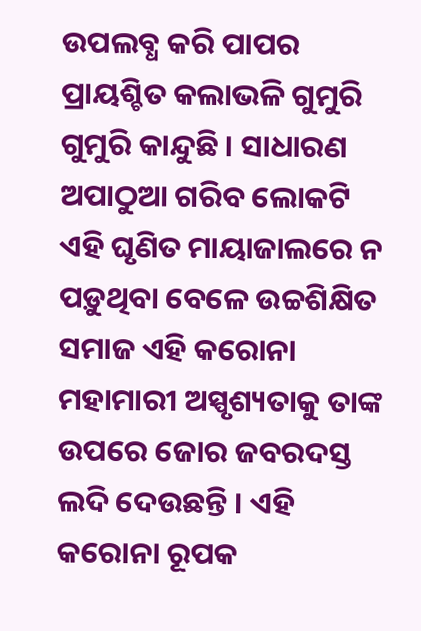ଉପଲବ୍ଧ କରି ପାପର ପ୍ରାୟଶ୍ଚିତ କଲାଭଳି ଗୁମୁରି ଗୁମୁରି କାନ୍ଦୁଛି । ସାଧାରଣ ଅପାଠୁଆ ଗରିବ ଲୋକଟି ଏହି ଘୃଣିତ ମାୟାଜାଲରେ ନ ପଡ଼ୁଥିବା ବେଳେ ଉଚ୍ଚଶିକ୍ଷିତ ସମାଜ ଏହି କରୋନା ମହାମାରୀ ଅସ୍ପୃଶ୍ୟତାକୁ ତାଙ୍କ ଉପରେ ଜୋର ଜବରଦସ୍ତ ଲଦି ଦେଉଛନ୍ତି । ଏହି କରୋନା ରୂପକ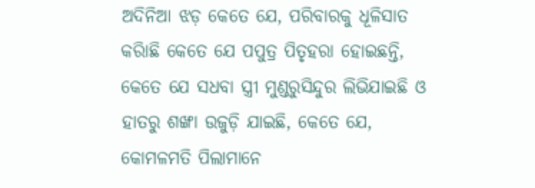ଅଦିନିଆ ଝଡ଼ କେତେ ଯେ, ପରିବାରକୁ ଧୂଳିସାତ କରାିଛି କେତେ ଯେ ପପୁତ୍ର ପିତୃହରା ହୋଇଛନ୍ତି, କେତେ ଯେ ସଧବା ସ୍ତ୍ରୀ ମୁଣ୍ଡରୁସିନ୍ଦୁର ଲିଭିଯାଇଛି ଓ ହାତରୁ ଶଙ୍ଖା ଉଜୁଡ଼ି ଯାଇଛି, କେତେ ଯେ, କୋମଳମତି ପିଲାମାନେ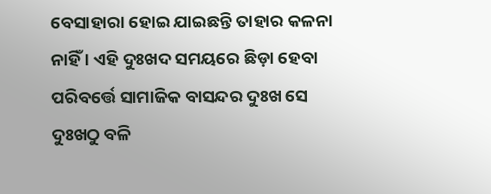ବେସାହାରା ହୋଇ ଯାଇଛନ୍ତି ତାହାର କଳନା ନାହିଁ । ଏହି ଦୁଃଖଦ ସମୟରେ ଛିଡ଼ା ହେବା ପରିବର୍ତ୍ତେ ସାମାଜିକ ବାସନ୍ଦର ଦୁଃଖ ସେ ଦୁଃଖଠୁ ବଳି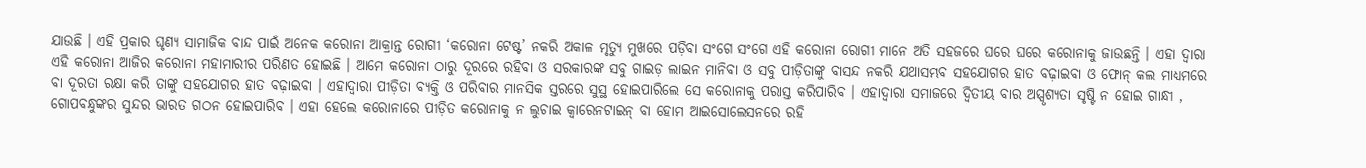ଯାଉଛି । ଏହି ପ୍ରକାର ଘୃଣ୍ୟ ସାମାଜିକ ବାନ୍ଦ ପାଇଁ ଅନେକ କରୋନା ଆକ୍ରାନ୍ତ ରୋଗୀ ‘କରୋନା ଟେଷ୍ଟ’ ନକରି ଅକାଳ ମୃତ୍ୟୁ ମୁଖରେ ପଡ଼ିବା ସଂଗେ ସଂଗେ ଏହି କରୋନା ରୋଗୀ ମାନେ ଅତି ସହଜରେ ଘରେ ଘରେ କରୋନାକୁ ଜାଉଛନ୍ତି । ଏହା ଦ୍ୱାରା ଏହି କରୋନା ଆଜିର କରୋନା ମହାମାରୀର ପରିଣତ ହୋଇଛି । ଆମେ କରୋନା ଠାରୁ ଦୂରରେ ରହିବା ଓ ସରକାରଙ୍କ ସବୁ ଗାଇଡ଼ ଲାଇନ ମାନିବା ଓ ସବୁ ପୀଡ଼ିତାଙ୍କୁ ବାସନ୍ଦ ନକରି ଯଥାସମ୍ଭବ ସହଯୋଗର ହାତ ବଢ଼ାଇବା ଓ ଫୋନ୍ କଲ ମାଧ୍ୟମରେ ବା ଦୂରତା ରକ୍ଷା କରି ତାଙ୍କୁ ସହଯୋଗର ହାତ ବଢ଼ାଇବା । ଏହାଦ୍ୱାରା ପୀଡ଼ିତା ବ୍ୟକ୍ତି ଓ ପରିବାର ମାନସିକ ସ୍ତରରେ ସୁସ୍ଥ ହୋଇପାରିଲେ ସେ କରୋନାକୁ ପରାସ୍ତ କରିପାରିବ । ଏହାଦ୍ୱାରା ସମାଜରେ ଦ୍ୱିତୀୟ ବାର ଅସ୍ପୃଶ୍ୟତା ସୃଷ୍ଟି ନ ହୋଇ ଗାନ୍ଧୀ , ଗୋପବନ୍ଧୁଙ୍କର ସୁନ୍ଦର ଭାରତ ଗଠନ ହୋଇପାରିବ । ଏହା ହେଲେ କରୋନାରେ ପୀଡ଼ିତ କରୋନାକୁ ନ ଲୁଚାଇ କ୍ୱାରେନଟାଇନ୍ ବା ହୋମ ଆଇସୋଲେସନରେ ରହି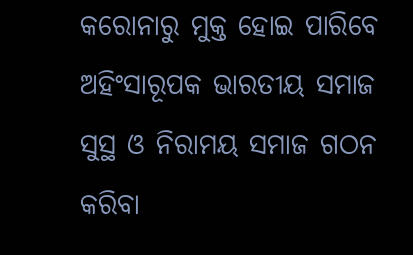କରୋନାରୁ ମୁକ୍ତ ହୋଇ ପାରିବେ ଅହିଂସାରୂପକ ଭାରତୀୟ ସମାଜ ସୁସ୍ଥ ଓ ନିରାମୟ ସମାଜ ଗଠନ କରିବା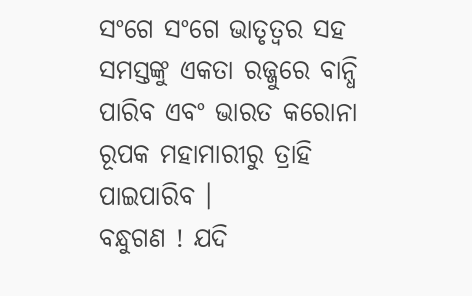ସଂଗେ ସଂଗେ ଭାତୃତ୍ୱର ସହ ସମସ୍ତଙ୍କୁ ଏକତା ରଜ୍ଜୁରେ ବାନ୍ଧି ପାରିବ ଏବଂ ଭାରତ କରୋନା ରୂପକ ମହାମାରୀରୁ ତ୍ରାହି ପାଇପାରିବ ।
ବନ୍ଧୁଗଣ ! ଯଦି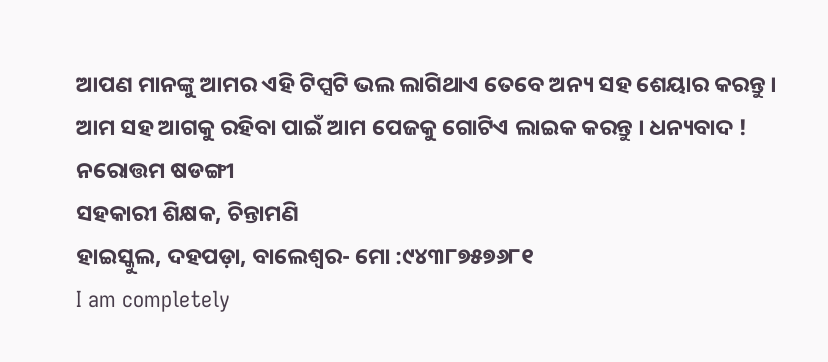ଆପଣ ମାନଙ୍କୁ ଆମର ଏହି ଟିପ୍ସଟି ଭଲ ଲାଗିଥାଏ ତେବେ ଅନ୍ୟ ସହ ଶେୟାର କରନ୍ତୁ । ଆମ ସହ ଆଗକୁ ରହିବା ପାଇଁ ଆମ ପେଜକୁ ଗୋଟିଏ ଲାଇକ କରନ୍ତୁ । ଧନ୍ୟବାଦ !
ନରୋତ୍ତମ ଷଡଙ୍ଗୀ
ସହକାରୀ ଶିକ୍ଷକ, ଚିନ୍ତାମଣି
ହାଇସ୍କୁଲ, ଦହପଡ଼ା, ବାଲେଶ୍ୱର- ମୋ :୯୪୩୮୭୫୭୬୮୧
I am completely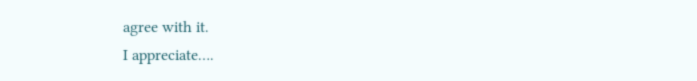agree with it.
I appreciate….